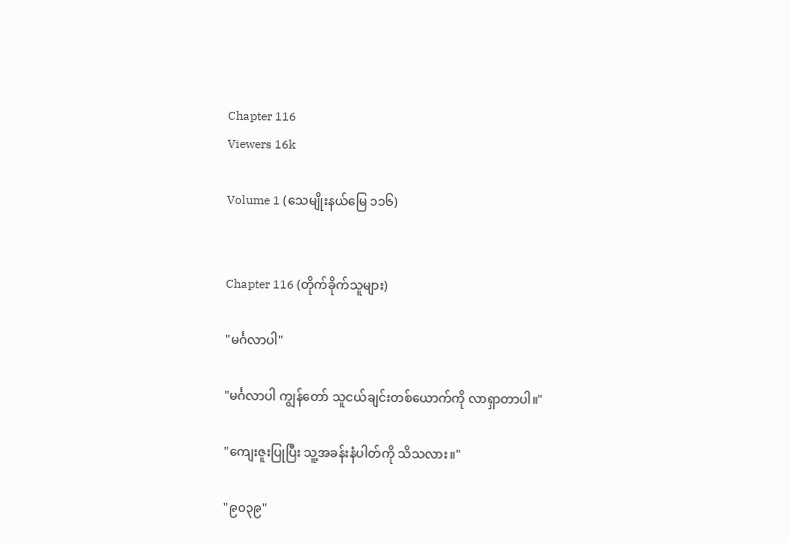Chapter 116
Viewers 16k

Volume 1 (သေမျိုးနယ်မြေ ၁၁၆)


Chapter 116 (တိုက်ခိုက်သူများ)

"မင်္ဂလာပါ"

"မင်္ဂလာပါ ကျွန်တော် သူငယ်ချင်းတစ်ယောက်ကို လာရှာတာပါ။"

"ကျေးဇူးပြုပြီး သူ့အခန်းနံပါတ်ကို သိသလား။"

"၉၀၃၉"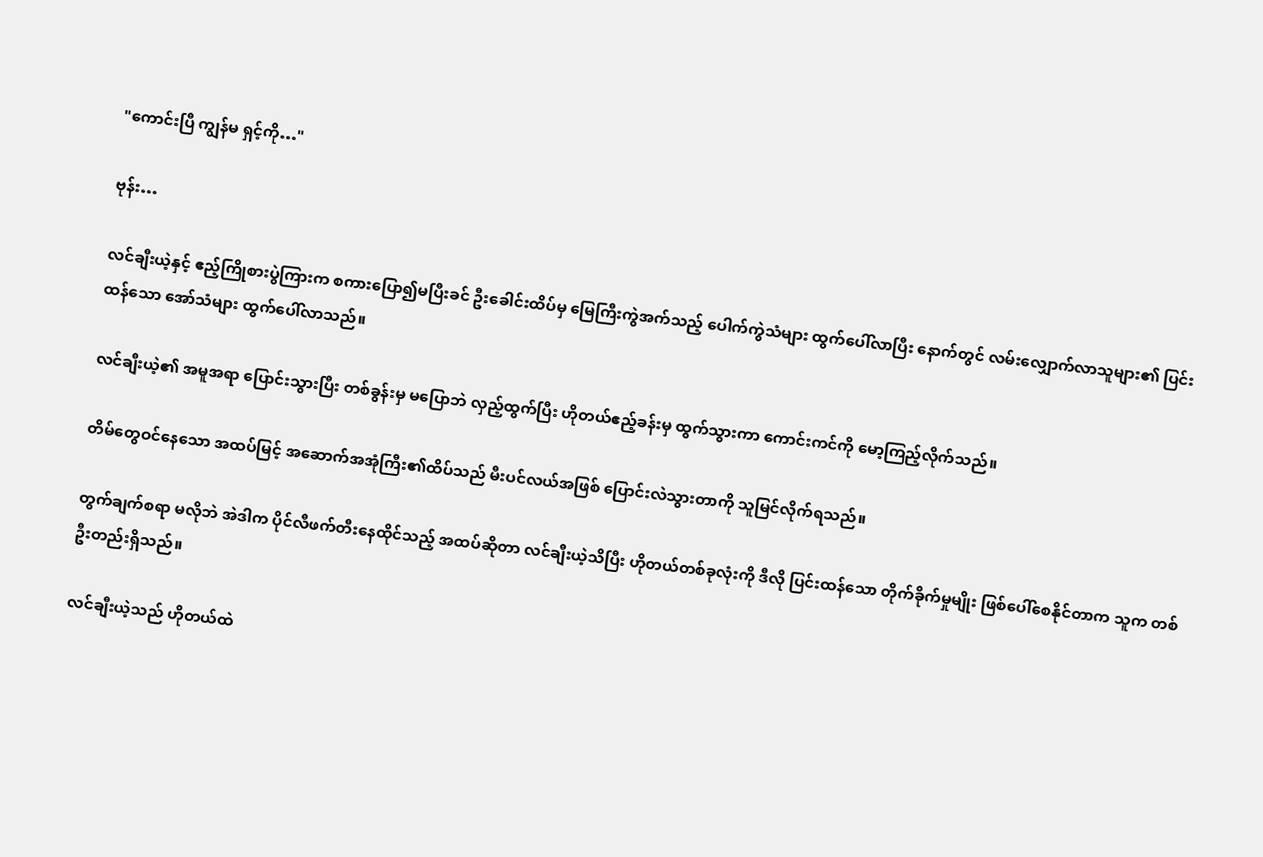"ကောင်းပြီ ကျွန်မ ရှင့်ကို…"

ဗုန်း…

လင်ချီးယဲ့နှင့် ဧည့်ကြိုစားပွဲကြားက စကားပြော၍မပြီးခင် ဦးခေါင်းထိပ်မှ မြေကြီးကွဲအက်သည့် ပေါက်ကွဲသံများ ထွက်ပေါ်လာပြီး နောက်တွင် လမ်းလျှောက်လာသူများ၏ ပြင်းထန်သော အော်သံများ ထွက်ပေါ်လာသည်။

လင်ချီးယဲ့၏ အမူအရာ ပြောင်းသွားပြီး တစ်ခွန်းမှ မပြောဘဲ လှည့်ထွက်ပြီး ဟိုတယ်ဧည့်ခန်းမှ ထွက်သွားကာ ကောင်းကင်ကို မော့ကြည့်လိုက်သည်။

တိမ်တွေဝင်နေသော အထပ်မြင့် အဆောက်အအုံကြီး၏ထိပ်သည် မီးပင်လယ်အဖြစ် ပြောင်းလဲသွားတာကို သူမြင်လိုက်ရသည်။

တွက်ချက်စရာ မလိုဘဲ အဲဒါက ပိုင်လီဖက်တီးနေထိုင်သည့် အထပ်ဆိုတာ လင်ချီးယဲ့သိပြီး ဟိုတယ်တစ်ခုလုံးကို ဒီလို ပြင်းထန်သော တိုက်ခိုက်မှုမျိုး ဖြစ်ပေါ်စေနိုင်တာက သူက တစ်ဦးတည်းရှိသည်။

လင်ချီးယဲ့သည် ဟိုတယ်ထဲ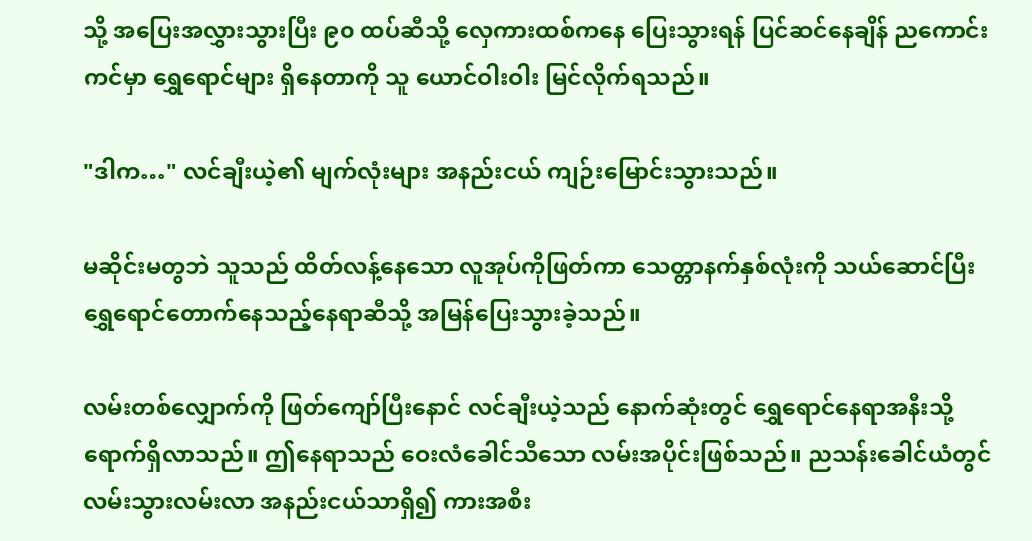သို့ အပြေးအလွှားသွားပြီး ၉၀ ထပ်ဆီသို့ လှေကားထစ်ကနေ ပြေးသွားရန် ပြင်ဆင်နေချိန် ညကောင်းကင်မှာ ရွှေရောင်များ ရှိနေတာကို သူ ယောင်ဝါးဝါး မြင်လိုက်ရသည်။

"ဒါက…" လင်ချီးယဲ့၏ မျက်လုံးများ အနည်းငယ် ကျဉ်းမြောင်းသွားသည်။

မဆိုင်းမတွဘဲ သူသည် ထိတ်လန့်နေသော လူအုပ်ကိုဖြတ်ကာ သေတ္တာနက်နှစ်လုံးကို သယ်ဆောင်ပြီး ရွှေရောင်တောက်နေသည့်နေရာဆီသို့ အမြန်ပြေးသွားခဲ့သည်။

လမ်းတစ်လျှောက်ကို ဖြတ်ကျော်ပြီးနောင် လင်ချီးယဲ့သည် နောက်ဆုံးတွင် ရွှေရောင်နေရာအနီးသို့ ရောက်ရှိလာသည်။ ဤနေရာသည် ဝေးလံခေါင်သီသော လမ်းအပိုင်းဖြစ်သည်။ ညသန်းခေါင်ယံတွင် လမ်းသွားလမ်းလာ အနည်းငယ်သာရှိ၍ ကားအစီး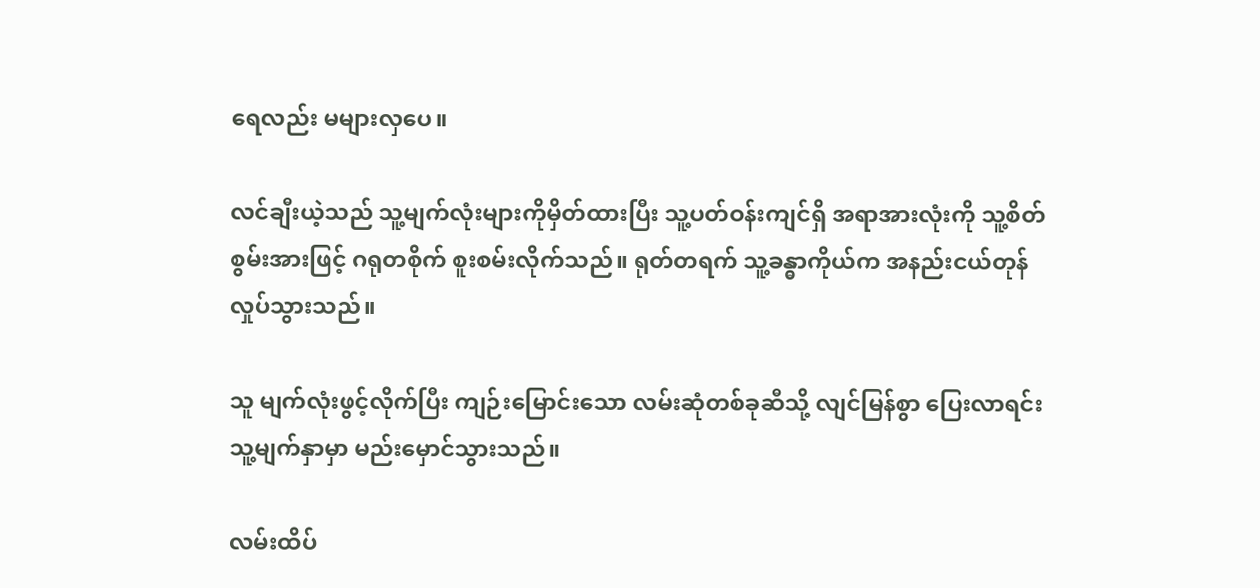ရေလည်း မများလှပေ။

လင်ချီးယဲ့သည် သူ့မျက်လုံးများကိုမှိတ်ထားပြီး သူ့ပတ်ဝန်းကျင်ရှိ အရာအားလုံးကို သူ့စိတ်စွမ်းအားဖြင့် ဂရုတစိုက် စူးစမ်းလိုက်သည်။ ရုတ်တရက် သူ့ခန္ဓာကိုယ်က အနည်းငယ်တုန်လှုပ်သွားသည်။

သူ မျက်လုံးဖွင့်လိုက်ပြီး ကျဉ်းမြောင်းသော လမ်းဆုံတစ်ခုဆီသို့ လျင်မြန်စွာ ပြေးလာရင်း သူ့မျက်နှာမှာ မည်းမှောင်သွားသည်။

လမ်းထိပ်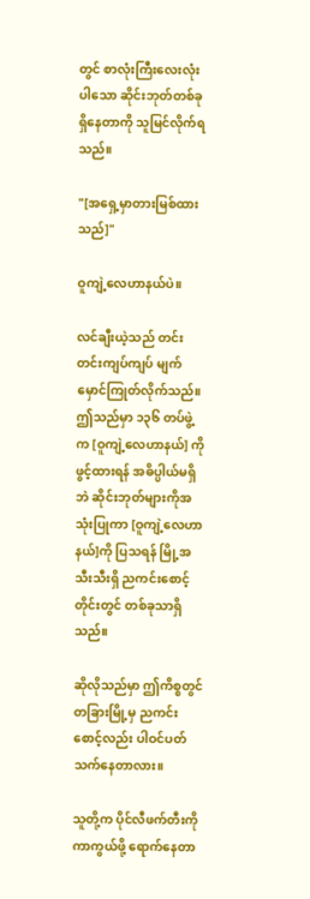တွင် စာလုံးကြီးလေးလုံးပါသော ဆိုင်းဘုတ်တစ်ခုရှိနေတာကို သူမြင်လိုက်ရသည်။

"[အရှေ့မှာတားမြစ်ထားသည်]"

ဝူကျဲ့လေဟာနယ်ပဲ။

လင်ချီးယဲ့သည် တင်းတင်းကျပ်ကျပ် မျက်မှောင်ကြုတ်လိုက်သည်။ ဤသည်မှာ ၁၃၆ တပ်ဖွဲ့က [ဝူကျဲ့လေဟာနယ်] ကို ဖွင့်ထားရန် အဓိပ္ပါယ်မရှိဘဲ ဆိုင်းဘုတ်များကိုအသုံးပြုကာ [ဝူကျဲ့လေဟာနယ်]ကို ပြသရန် မြို့အသီးသီးရှိ ညကင်းစောင့်တိုင်းတွင် တစ်ခုသာရှိသည်။

ဆိုလိုသည်မှာ ဤကိစ္စတွင် တခြားမြို့မှ ညကင်းစောင့်လည်း ပါဝင်ပတ်သက်နေတာလား။

သူတို့က ပိုင်လီဖက်တီးကို ကာကွယ်ဖို့ ရောက်နေတာ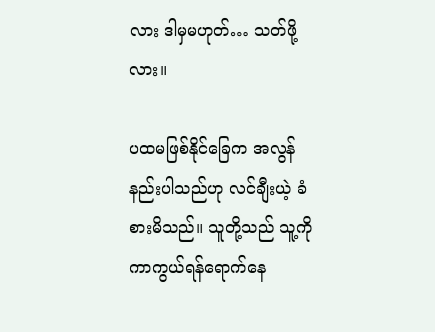လား ဒါမှမဟုတ်… သတ်ဖို့လား။

ပထမဖြစ်နိုင်ခြေက အလွန်နည်းပါသည်ဟု လင်ချီးယဲ့ ခံစားမိသည်။ သူတို့သည် သူ့ကို ကာကွယ်ရန်ရောက်နေ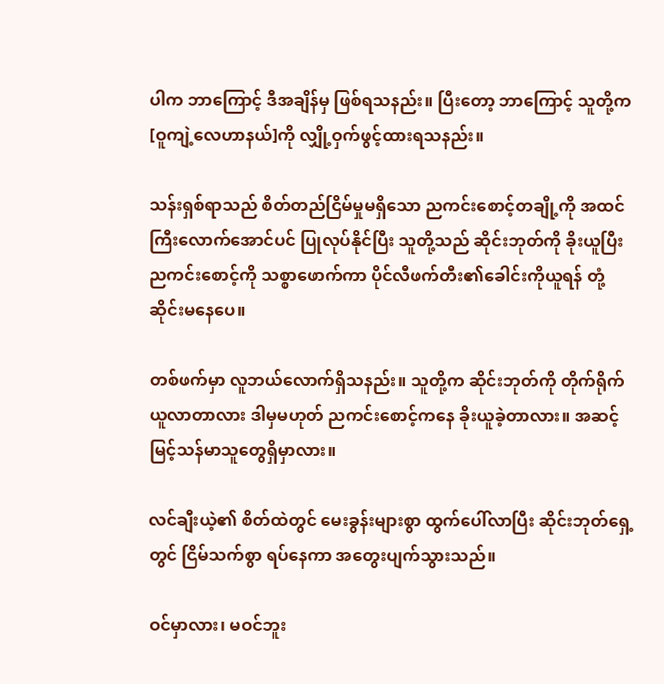ပါက ဘာကြောင့် ဒီအချိန်မှ ဖြစ်ရသနည်း။ ပြီးတော့ ဘာကြောင့် သူတို့က [ဝူကျဲ့လေဟာနယ်]ကို လျှို့ဝှက်ဖွင့်ထားရသနည်း။

သန်းရှစ်ရာသည် စိတ်တည်ငြိမ်မှုမရှိသော ညကင်းစောင့်တချို့ကို အထင်ကြီးလောက်အောင်ပင် ပြုလုပ်နိုင်ပြီး သူတို့သည် ဆိုင်းဘုတ်ကို ခိုးယူပြီး ညကင်းစောင့်ကို သစ္စာဖောက်ကာ ပိုင်လီဖက်တီး၏ခေါင်းကိုယူရန် တုံ့ဆိုင်းမနေပေ။

တစ်ဖက်မှာ လူဘယ်လောက်ရှိသနည်း။ သူတို့က ဆိုင်းဘုတ်ကို တိုက်ရိုက်ယူလာတာလား ဒါမှမဟုတ် ညကင်းစောင့်ကနေ ခိုးယူခဲ့တာလား။ အဆင့်မြင့်သန်မာသူတွေရှိမှာလား။

လင်ချီးယဲ့၏ စိတ်ထဲတွင် မေးခွန်းများစွာ ထွက်ပေါ်လာပြီး ဆိုင်းဘုတ်ရှေ့တွင် ငြိမ်သက်စွာ ရပ်နေကာ အတွေးပျက်သွားသည်။

ဝင်မှာလား၊ မဝင်ဘူး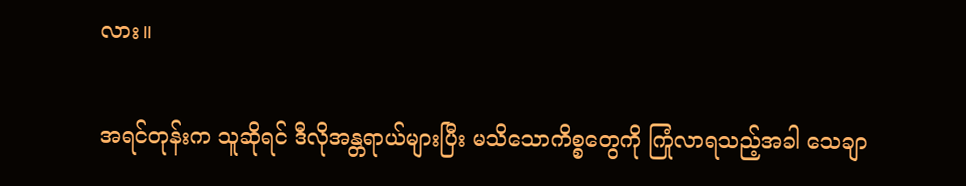လား။

အရင်တုန်းက သူဆိုရင် ဒီလိုအန္တရာယ်များပြီး မသိသောကိစ္စတွေကို ကြုံလာရသည့်အခါ သေချာ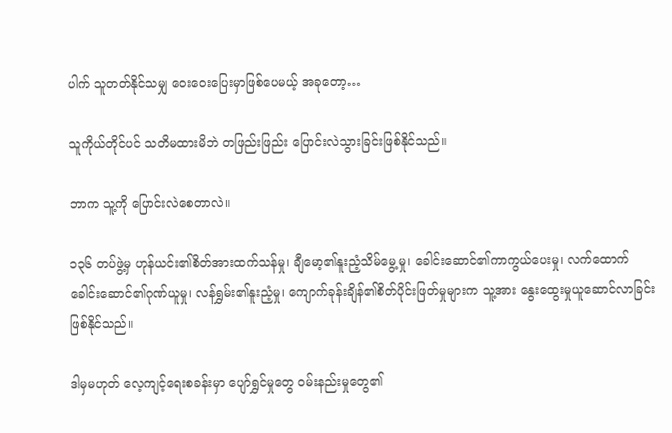ပါက် သူတတ်နိုင်သမျှ ဝေးဝေးပြေးမှာဖြစ်ပေမယ့် အခုတော့…

သူကိုယ်တိုင်ပင် သတိမထားမိဘဲ တဖြည်းဖြည်း ပြောင်းလဲသွားခြင်းဖြစ်နိုင်သည်။

ဘာက သူ့ကို ပြောင်းလဲစေတာလဲ။

၁၃၆ တပ်ဖွဲ့မှ ဟုန်ယင်း၏စိတ်အားထက်သန်မှု၊ ချီမော့၏နူးညံ့သိမ်မွေ့မှု၊ ခေါင်းဆောင်၏ကာကွယ်ပေးမှု၊ လက်ထောက်ခေါင်းဆောင်၏ဂုဏ်ယူမှု၊ လန်ရွှမ်း၏နူးညံ့မှု၊ ကျောက်ခုန်းချိန်၏စိတ်ပိုင်းဖြတ်မှုများက သူ့အား နွေးထွေးမှုယူဆောင်လာခြင်း ဖြစ်နိုင်သည်။

ဒါမှမဟုတ် လေ့ကျင့်ရေးစခန်းမှာ ပျော်ရွှင်မှုတွေ ဝမ်းနည်းမှုတွေ၏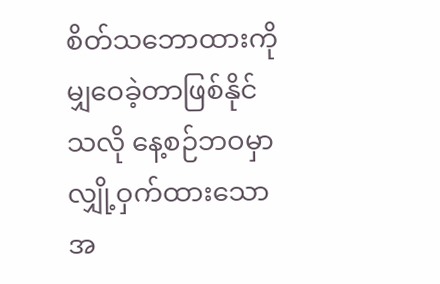စိတ်သဘောထားကို မျှဝေခဲ့တာဖြစ်နိုင်သလို နေ့စဉ်ဘဝမှာ လျှို့ဝှက်ထားသော အ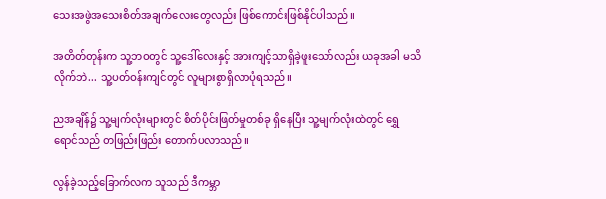သေးအဖွဲအသေးစိတ်အချက်လေးတွေလည်း ဖြစ်ကောင်းဖြစ်နိုင်ပါသည်။

အတိတ်တုန်းက သူ့ဘဝတွင် သူ့ဒေါ်လေးနှင့် အားကျင့်သာရှိခဲ့ဖူးသော်လည်း ယခုအခါ မသိလိုက်ဘဲ... သူ့ပတ်ဝန်းကျင်တွင် လူများစွာရှိလာပုံရသည်။

ညအချိန်၌ သူ့မျက်လုံးများတွင် စိတ်ပိုင်းဖြတ်မှုတစ်ခု ရှိနေပြီး သူ့မျက်လုံးထဲတွင် ရွှေရောင်သည် တဖြည်းဖြည်း တောက်ပလာသည်။

လွန်ခဲ့သည့်ခြောက်လက သူသည် ဒီကမ္ဘာ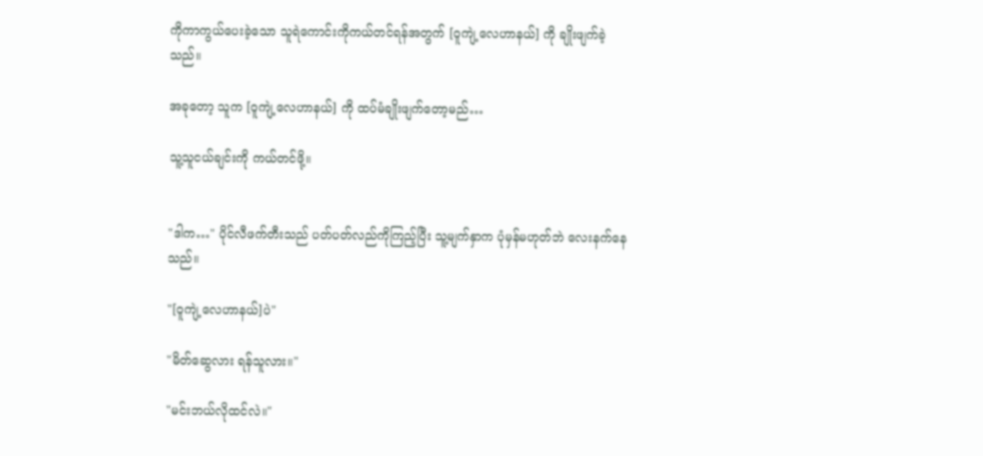ကိုကာကွယ်ပေးခဲ့သော သူရဲကောင်းကိုကယ်တင်ရန်အတွက် [ဝူကျဲ့လေဟာနယ်] ကို ချိုးဖျက်ခဲ့သည်။

အခုတော့ သူက [ဝူကျဲ့လေဟာနယ်] ကို ထပ်မံချိုးဖျက်တော့မည်…

သူ့သူငယ်ချင်းကို ကယ်တင်ဖို့။


"ဒါက…" ပိုင်လီဖက်တီးသည် ပတ်ပတ်လည်ကိုကြည့်ပြီး သူ့မျက်နှာက ပုံမှန်မဟုတ်ဘဲ လေးနက်နေသည်။

"[ဝူကျဲ့လေဟာနယ်]ပဲ"

"မိတ်ဆွေလား ရန်သူလား။"

"မင်းဘယ်လိုထင်လဲ။"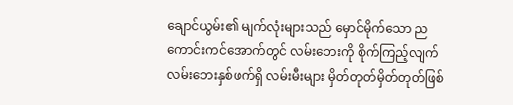ချောင်ယွမ်း၏ မျက်လုံးများသည် မှောင်မိုက်သော ညကောင်းကင်အောက်တွင် လမ်းဘေးကို စိုက်ကြည့်လျက် လမ်းဘေးနှစ်ဖက်ရှိ လမ်းမီးများ မှိတ်တုတ်မှိတ်တုတ်ဖြစ်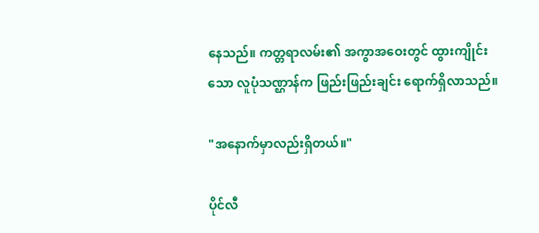နေသည်။ ကတ္တရာလမ်း၏ အကွာအဝေးတွင် ထွားကျိုင်းသော လူပုံသဏ္ဌာန်က ဖြည်းဖြည်းချင်း ရောက်ရှိလာသည်။

"အနောက်မှာလည်းရှိတယ်။"

ပိုင်လီ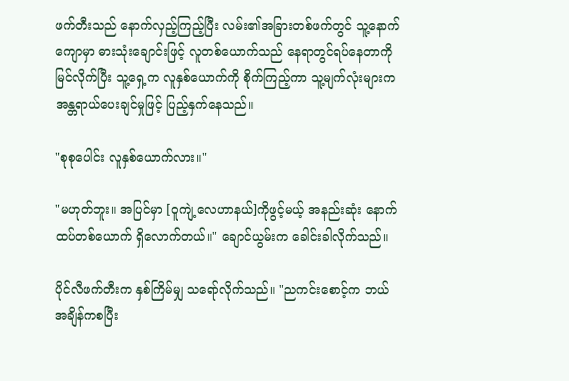ဖက်တီးသည် နောက်လှည့်ကြည့်ပြီး လမ်း၏အခြားတစ်ဖက်တွင် သူ့နောက်ကျောမှာ ဓားသုံးချောင်းဖြင့် လူတစ်ယောက်သည် နေရာတွင်ရပ်နေတာကို မြင်လိုက်ပြီး သူ့ရှေ့က လူနှစ်ယောက်ကို စိုက်ကြည့်ကာ သူ့မျက်လုံးများက အန္တရာယ်ပေးချင်မှုဖြင့် ပြည့်နှက်နေသည်။

"စုစုပေါင်း လူနှစ်ယောက်လား။"

"မဟုတ်ဘူး။ အပြင်မှာ [ဝူကျဲ့လေဟာနယ်]ကိုဖွင့်မယ့် အနည်းဆုံး နောက်ထပ်တစ်ယောက် ရှိလောက်တယ်။" ချောင်ယွမ်းက ခေါင်းခါလိုက်သည်။

ပိုင်လီဖက်တီးက နှစ်ကြိမ်မျှ သရော်လိုက်သည်။ "ညကင်းစောင့်က ဘယ်အချိန်ကစပြီး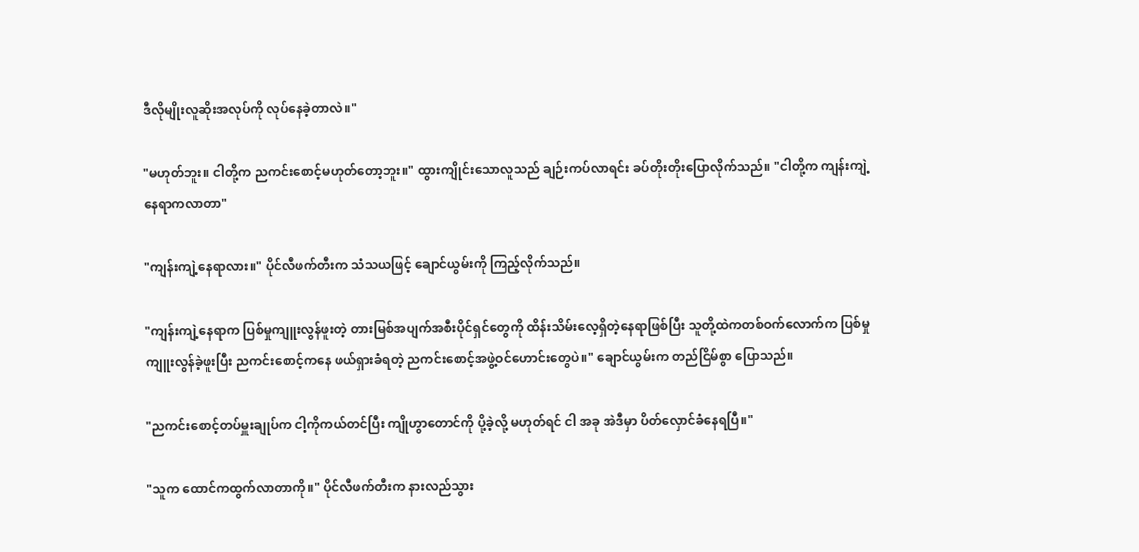ဒီလိုမျိုးလူဆိုးအလုပ်ကို လုပ်နေခဲ့တာလဲ။"

"မဟုတ်ဘူး။ ငါတို့က ညကင်းစောင့်မဟုတ်တော့ဘူး။" ထွားကျိုင်းသောလူသည် ချဉ်းကပ်လာရင်း ခပ်တိုးတိုးပြောလိုက်သည်။ "ငါတို့က ကျန်းကျဲ့နေရာကလာတာ"

"ကျန်းကျဲ့နေရာလား။" ပိုင်လီဖက်တီးက သံသယဖြင့် ချောင်ယွမ်းကို ကြည့်လိုက်သည်။

"ကျန်းကျဲ့နေရာက ပြစ်မှုကျူးလွန်ဖူးတဲ့ တားမြစ်အပျက်အစီးပိုင်ရှင်တွေကို ထိန်းသိမ်းလေ့ရှိတဲ့နေရာဖြစ်ပြီး သူတို့ထဲကတစ်ဝက်လောက်က ပြစ်မှုကျူးလွန်ခဲ့ဖူးပြီး ညကင်းစောင့်ကနေ ဖယ်ရှားခံရတဲ့ ညကင်းစောင့်အဖွဲ့ဝင်ဟောင်းတွေပဲ။" ချောင်ယွမ်းက တည်ငြိမ်စွာ ပြောသည်။

"ညကင်းစောင့်တပ်မှူးချုပ်က ငါ့ကိုကယ်တင်ပြီး ကျိုဟွာတောင်ကို ပို့ခဲ့လို့ မဟုတ်ရင် ငါ အခု အဲဒီမှာ ပိတ်လှောင်ခံနေရပြီ။"

"သူက ထောင်ကထွက်လာတာကို။" ပိုင်လီဖက်တီးက နားလည်သွား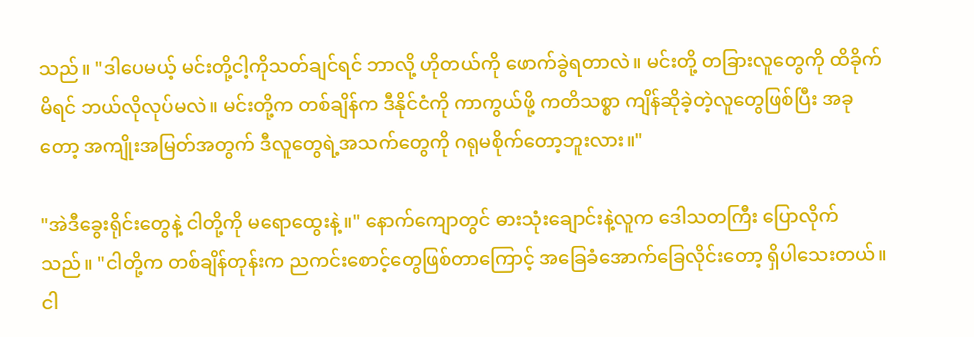သည်။ "ဒါပေမယ့် မင်းတို့ငါ့ကိုသတ်ချင်ရင် ဘာလို့ ဟိုတယ်ကို ဖောက်ခွဲရတာလဲ။ မင်းတို့ တခြားလူတွေကို ထိခိုက်မိရင် ဘယ်လိုလုပ်မလဲ။ မင်းတို့က တစ်ချိန်က ဒီနိုင်ငံကို ကာကွယ်ဖို့ ကတိသစ္စာ ကျိန်ဆိုခဲ့တဲ့လူတွေဖြစ်ပြီး အခုတော့ အကျိုးအမြတ်အတွက် ဒီလူတွေရဲ့အသက်တွေကို ဂရုမစိုက်တော့ဘူးလား။"

"အဲဒီခွေးရိုင်းတွေနဲ့ ငါတို့ကို မရောထွေးနဲ့။" နောက်ကျောတွင် ဓားသုံးချောင်းနဲ့လူက ဒေါသတကြီး ပြောလိုက်သည်။ "ငါတို့က တစ်ချိန်တုန်းက ညကင်းစောင့်တွေဖြစ်တာကြောင့် အခြေခံအောက်ခြေလိုင်းတော့ ရှိပါသေးတယ်။ ငါ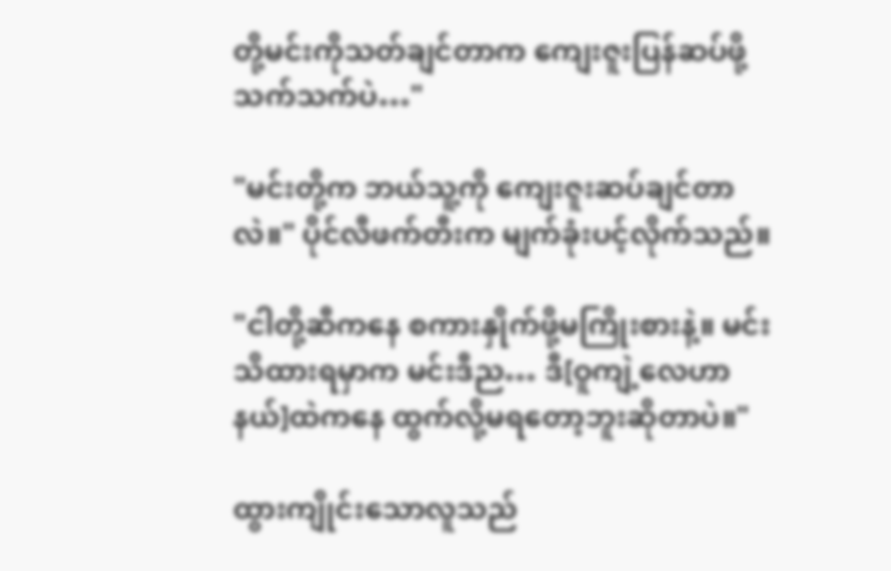တို့မင်းကိုသတ်ချင်တာက ကျေးဇူးပြန်ဆပ်ဖို့သက်သက်ပဲ…"

"မင်းတို့က ဘယ်သူ့ကို ကျေးဇူးဆပ်ချင်တာလဲ။" ပိုင်လီဖက်တီးက မျက်ခုံးပင့်လိုက်သည်။

"ငါတို့ဆီကနေ စကားနှိုက်ဖို့မကြိုးစားနဲ့။ မင်းသိထားရမှာက မင်းဒီည… ဒီ[ဝူကျဲ့လေဟာနယ်]ထဲကနေ ထွက်လို့မရတော့ဘူးဆိုတာပဲ။"

ထွားကျိုင်းသောလူသည်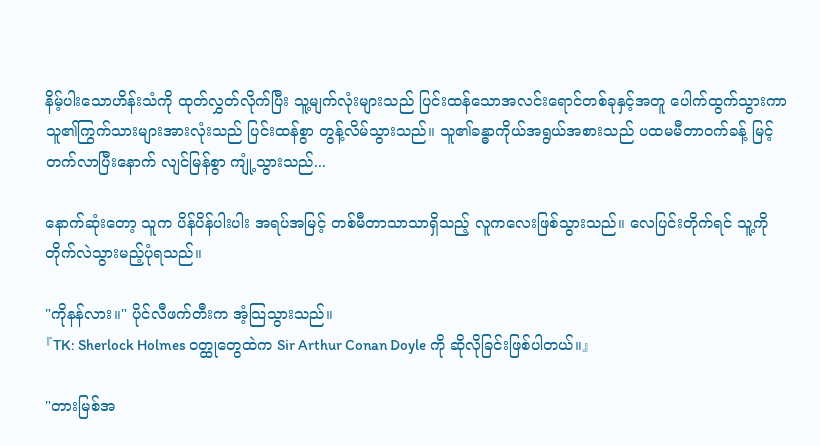နိမ့်ပါးသောဟိန်းသံကို ထုတ်လွှတ်လိုက်ပြီး သူ့မျက်လုံးများသည် ပြင်းထန်သောအလင်းရောင်တစ်ခုနှင့်အတူ ပေါက်ထွက်သွားကာ သူ၏ကြွက်သားများအားလုံးသည် ပြင်းထန်စွာ တွန့်လိမ်သွားသည်။ သူ၏ခန္ဓာကိုယ်အရွယ်အစားသည် ပထမမီတာဝက်ခန့် မြင့်တက်လာပြီးနောက် လျင်မြန်စွာ ကျုံ့သွားသည်...

နောက်ဆုံးတော့ သူက ပိန်ပိန်ပါးပါး အရပ်အမြင့် တစ်မီတာသာသာရှိသည့် လူကလေးဖြစ်သွားသည်။ လေပြင်းတိုက်ရင် သူ့ကို တိုက်လဲသွားမည့်ပုံရသည်။

"ကိုနန်လား။" ပိုင်လီဖက်တီးက အံ့သြသွားသည်။
『TK: Sherlock Holmes ဝတ္ထုတွေထဲက Sir Arthur Conan Doyle ကို ဆိုလိုခြင်းဖြစ်ပါတယ်။』

"တားမြစ်အ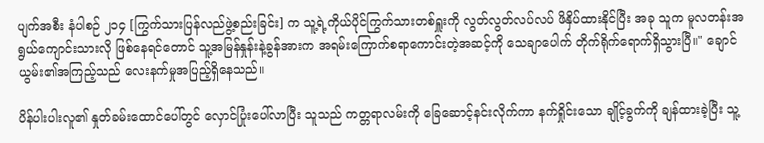ပျက်အစီး နံပါစဉ် ၂၁၄ [ကြွက်သားပြန်လည်ဖွဲ့စည်းခြင်း] က သူ့ရဲ့ကိုယ်ပိုင်ကြွက်သားတစ်ရှူးကို လွတ်လွတ်လပ်လပ် ဖိနှိပ်ထားနိုင်ပြီး အခု သူက မူလတန်းအရွယ်ကျောင်းသားလို ဖြစ်နေရင်တောင် သူ့အမြန်နှုန်းနဲ့ခွန်အားက အရမ်းကြောက်စရာကောင်းတဲ့အဆင့်ကို သေချာပေါက် တိုက်ရိုက်ရောက်ရှိသွားပြီ။" ချောင်ယွမ်း၏အကြည့်သည် လေးနက်မှုအပြည့်ရှိနေသည်။

ပိန်ပါးပါးလူ၏ နှုတ်‌ခမ်းထောင်ပေါ်တွင် လှောင်ပြုံးပေါ်လာပြီး သူသည် ကတ္တရာလမ်းကို ခြေဆောင့်နင်းလိုက်ကာ နက်ရှိုင်းသော ချိုင့်ခွက်ကို ချန်ထားခဲ့ပြီး သူ့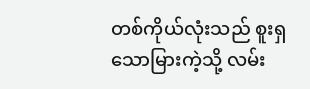တစ်ကိုယ်လုံးသည် စူးရှသောမြားကဲ့သို့ လမ်း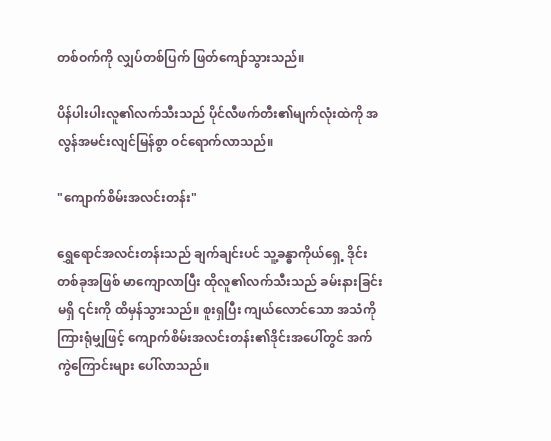တစ်ဝက်ကို လျှပ်တစ်ပြက် ဖြတ်ကျော်သွားသည်။

ပိန်ပါးပါးလူ၏လက်သီးသည် ပိုင်လီဖက်တီး၏မျက်လုံးထဲကို အလွန်အမင်းလျင်မြန်စွာ ဝင်ရောက်လာသည်။

"ကျောက်စိမ်းအလင်းတန်း"

ရွှေရောင်အလင်းတန်းသည် ချက်ချင်းပင် သူ့ခန္ဓာကိုယ်ရှေ့ ဒိုင်းတစ်ခုအဖြစ် မာကျောလာပြီး ထိုလူ၏လက်သီးသည် ခမ်းနားခြင်းမရှိ ၎င်းကို ထိမှန်သွားသည်။ စူးရှပြီး ကျယ်လောင်သော အသံကိုကြားရုံမျှဖြင့် ကျောက်စိမ်းအလင်းတန်း၏ဒိုင်းအပေါ်တွင် အက်ကွဲကြောင်းများ ပေါ်လာသည်။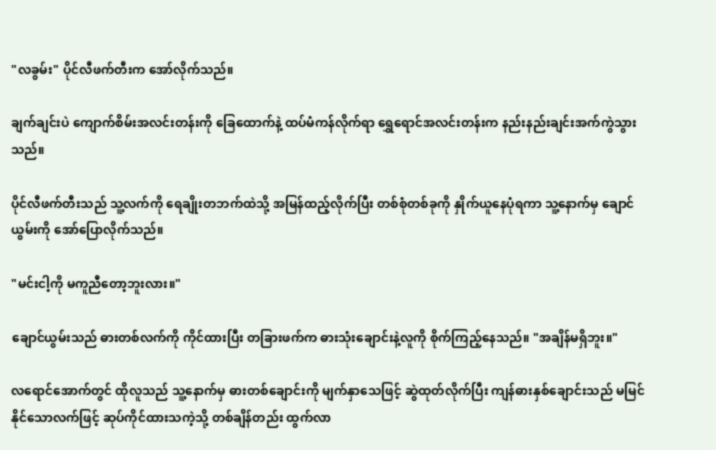"လခွမ်း" ပိုင်လီဖက်တီးက အော်လိုက်သည်။

ချက်ချင်းပဲ ကျောက်စိမ်းအလင်းတန်းကို ခြေထောက်နဲ့ ထပ်မံကန်လိုက်ရာ ရွှေရောင်အလင်းတန်းက နည်းနည်းချင်းအက်ကွဲသွားသည်။

ပိုင်လီဖက်တီးသည် သူ့လက်ကို ရေချိုးတဘက်ထဲသို့ အမြန်ထည့်လိုက်ပြီး တစ်စုံတစ်ခုကို နှိုက်ယူနေပုံရကာ သူ့နောက်မှ ချောင်ယွမ်းကို အော်ပြောလိုက်သည်။

"မင်းငါ့ကို မကူညီတော့ဘူးလား။"

ချောင်ယွမ်းသည် ဓားတစ်လက်ကို ကိုင်ထားပြီး တခြားဖက်က ဓားသုံးချောင်းနဲ့လူကို စိုက်ကြည့်နေသည်။ "အချိန်မရှိဘူး။"

လရောင်အောက်တွင် ထိုလူသည် သူ့နောက်မှ ဓားတစ်ချောင်းကို မျက်နှာသေဖြင့် ဆွဲထုတ်လိုက်ပြီး ကျန်ဓားနှစ်ချောင်းသည် မမြင်နိုင်သောလက်ဖြင့် ဆုပ်ကိုင်ထားသကဲ့သို့ တစ်ချိန်တည်း ထွက်လာ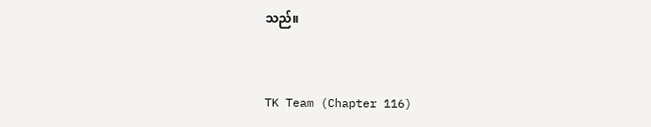သည်။


TK Team (Chapter 116)